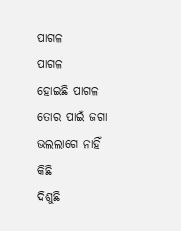ପାଗଳ
ପାଗଳ
ହୋଇଛି ପାଗଳ ତୋର ପାଇଁ ଜଗା
ଭଲଲାଗେ ନାହିଁ କିଛି
ଦିଶୁଛି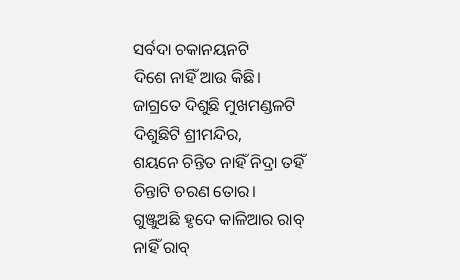ସର୍ବଦା ଚକାନୟନଟି
ଦିଶେ ନାହିଁ ଆଉ କିଛି।
ଜାଗ୍ରତେ ଦିଶୁଛି ମୁଖମଣ୍ଡଳଟି
ଦିଶୁଛିଟି ଶ୍ରୀମନ୍ଦିର,
ଶୟନେ ଚିନ୍ତିତ ନାହିଁ ନିଦ୍ରା ତହିଁ
ଚିନ୍ତାଟି ଚରଣ ତୋର।
ଗୁଞ୍ଜୁଅଛି ହୃଦେ କାଳିଆର ରାବ୍
ନାହିଁ ରାବ୍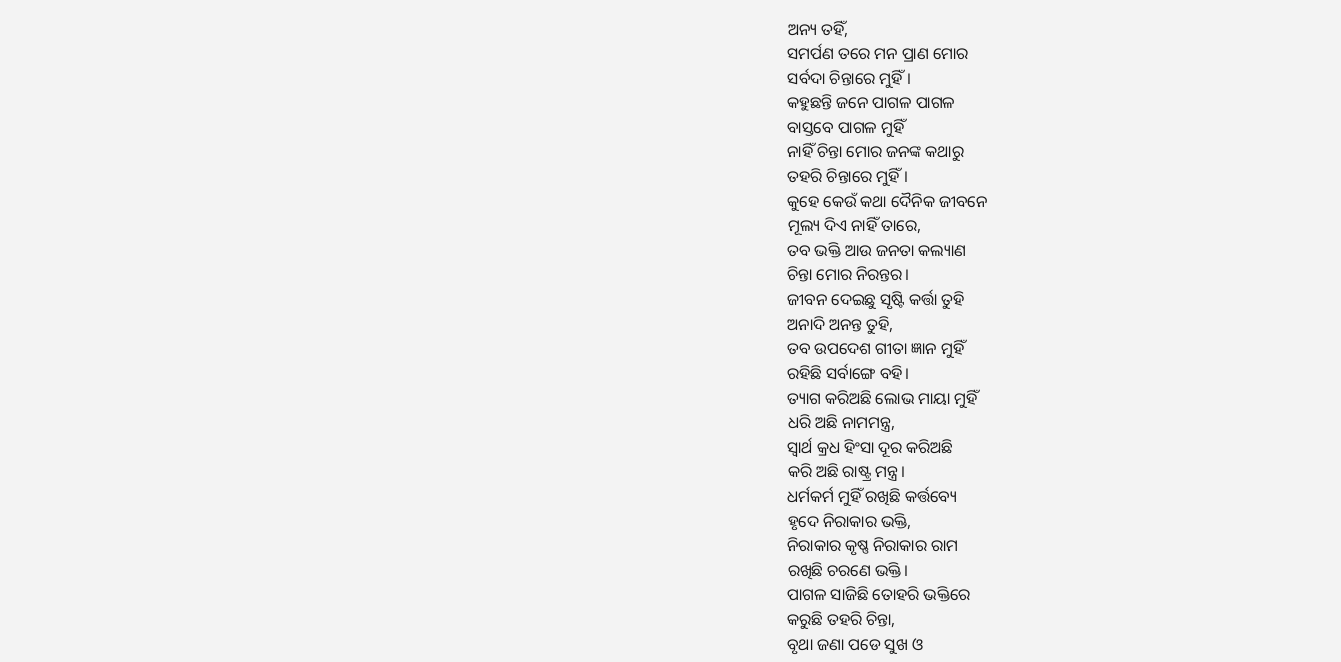ଅନ୍ୟ ତହିଁ,
ସମର୍ପଣ ତରେ ମନ ପ୍ରାଣ ମୋର
ସର୍ବଦା ଚିନ୍ତାରେ ମୁହିଁ।
କହୁଛନ୍ତି ଜନେ ପାଗଳ ପାଗଳ
ବାସ୍ତବେ ପାଗଳ ମୁହିଁ
ନାହିଁ ଚିନ୍ତା ମୋର ଜନଙ୍କ କଥାରୁ
ତହରି ଚିନ୍ତାରେ ମୁହିଁ।
କୁହେ କେଉଁ କଥା ଦୈନିକ ଜୀବନେ
ମୂଲ୍ୟ ଦିଏ ନାହିଁ ତାରେ,
ତବ ଭକ୍ତି ଆଉ ଜନତା କଲ୍ୟାଣ
ଚିନ୍ତା ମୋର ନିରନ୍ତର।
ଜୀବନ ଦେଇଛୁ ସୃଷ୍ଟି କର୍ତ୍ତା ତୁହି
ଅନାଦି ଅନନ୍ତ ତୁହି,
ତବ ଉପଦେଶ ଗୀତା ଜ୍ଞାନ ମୁହିଁ
ରହିଛି ସର୍ବାଙ୍ଗେ ବହି।
ତ୍ୟାଗ କରିଅଛି ଲୋଭ ମାୟା ମୁହିଁ
ଧରି ଅଛି ନାମମନ୍ତ୍ର,
ସ୍ବାର୍ଥ କ୍ରଧ ହିଂସା ଦୂର କରିଅଛି
କରି ଅଛି ରାଷ୍ଟ୍ର ମନ୍ତ୍ର।
ଧର୍ମକର୍ମ ମୁହିଁ ରଖିଛି କର୍ତ୍ତବ୍ୟେ
ହୃଦେ ନିରାକାର ଭକ୍ତି,
ନିରାକାର କୃଷ୍ଣ ନିରାକାର ରାମ
ରଖିଛି ଚରଣେ ଭକ୍ତି।
ପାଗଳ ସାଜିଛି ତୋହରି ଭକ୍ତିରେ
କରୁଛି ତହରି ଚିନ୍ତା,
ବୃଥା ଜଣା ପଡେ ସୁଖ ଓ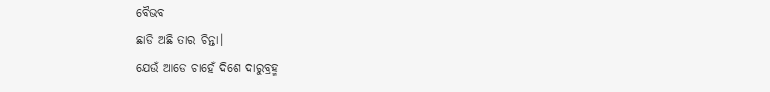ବୈଭବ
ଛାଡି ଅଛି ତାର ଚିନ୍ତା।
ଯେଉଁ ଆଡେ ଚାହେଁ ଦିଶେ ଦାରୁବ୍ରହ୍ମ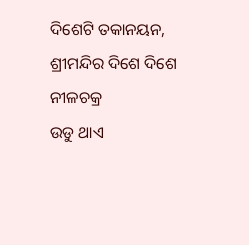ଦିଶେଟି ତକାନୟନ,
ଶ୍ରୀମନ୍ଦିର ଦିଶେ ଦିଶେ ନୀଳଚକ୍ର
ଉଡୁ ଥାଏ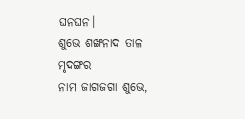ଘନଘନ।
ଶୁଭେ ଶଙ୍ଖନାଦ ତାଳ ମୃଦଙ୍ଗର
ନାମ ଜାଗଜଗା ଶୁଭେ,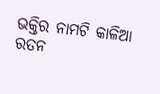ଭକ୍ତିର ନାମଟି କାଳିଆ ରତନ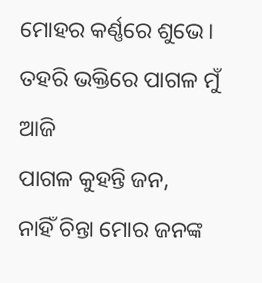ମୋହର କର୍ଣ୍ଣରେ ଶୁଭେ।
ତହରି ଭକ୍ତିରେ ପାଗଳ ମୁଁ ଆଜି
ପାଗଳ କୁହନ୍ତି ଜନ,
ନାହିଁ ଚିନ୍ତା ମୋର ଜନଙ୍କ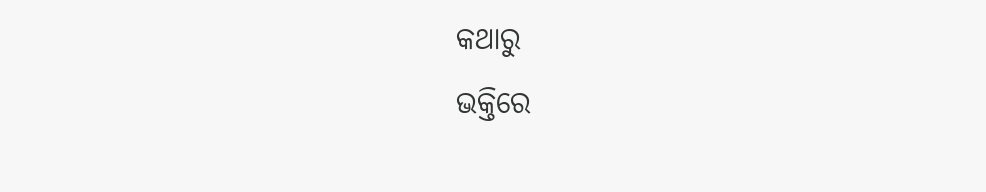କଥାରୁ
ଭକ୍ତିରେ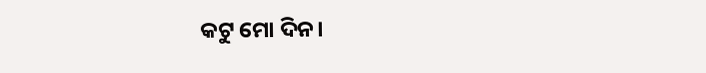କଟୁ ମୋ ଦିନ।